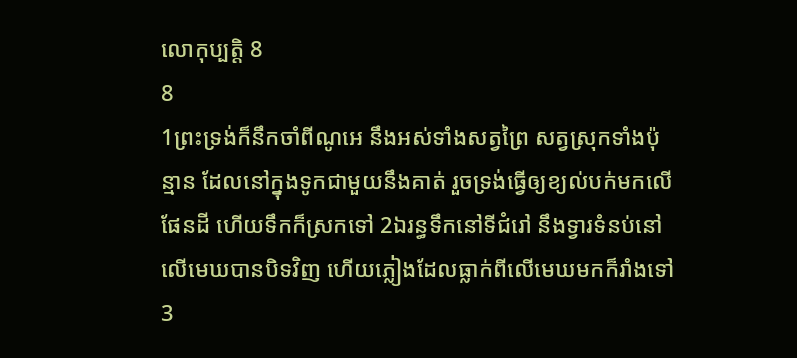លោកុប្បត្តិ 8
8
1ព្រះទ្រង់ក៏នឹកចាំពីណូអេ នឹងអស់ទាំងសត្វព្រៃ សត្វស្រុកទាំងប៉ុន្មាន ដែលនៅក្នុងទូកជាមួយនឹងគាត់ រួចទ្រង់ធ្វើឲ្យខ្យល់បក់មកលើផែនដី ហើយទឹកក៏ស្រកទៅ 2ឯរន្ធទឹកនៅទីជំរៅ នឹងទ្វារទំនប់នៅលើមេឃបានបិទវិញ ហើយភ្លៀងដែលធ្លាក់ពីលើមេឃមកក៏រាំងទៅ 3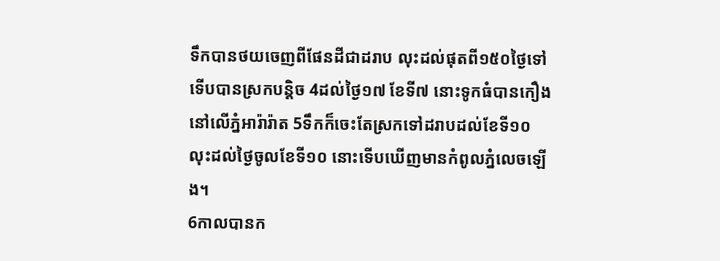ទឹកបានថយចេញពីផែនដីជាដរាប លុះដល់ផុតពី១៥០ថ្ងៃទៅ ទើបបានស្រកបន្តិច 4ដល់ថ្ងៃ១៧ ខែទី៧ នោះទូកធំបានកឿងនៅលើភ្នំអារ៉ារ៉ាត 5ទឹកក៏ចេះតែស្រកទៅដរាបដល់ខែទី១០ លុះដល់ថ្ងៃចូលខែទី១០ នោះទើបឃើញមានកំពូលភ្នំលេចឡើង។
6កាលបានក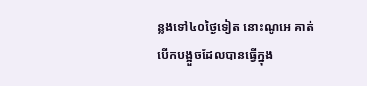ន្លងទៅ៤០ថ្ងៃទៀត នោះណូអេ គាត់បើកបង្អួចដែលបានធ្វើក្នុង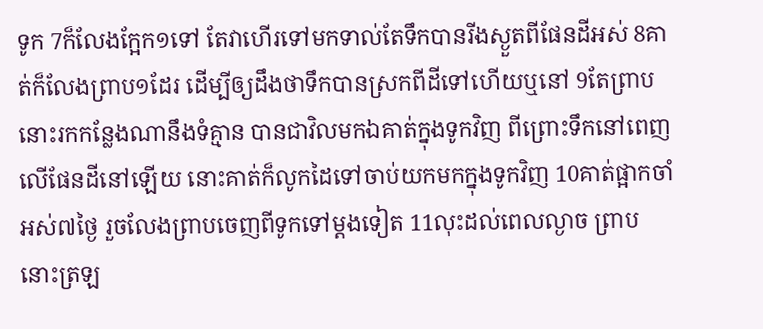ទូក 7ក៏លែងក្អែក១ទៅ តែវាហើរទៅមកទាល់តែទឹកបានរីងស្ងួតពីផែនដីអស់ 8គាត់ក៏លែងព្រាប១ដែរ ដើម្បីឲ្យដឹងថាទឹកបានស្រកពីដីទៅហើយឬនៅ 9តែព្រាបនោះរកកន្លែងណានឹងទំគ្មាន បានជាវិលមកឯគាត់ក្នុងទូកវិញ ពីព្រោះទឹកនៅពេញលើផែនដីនៅឡើយ នោះគាត់ក៏លូកដៃទៅចាប់យកមកក្នុងទូកវិញ 10គាត់ផ្អាកចាំអស់៧ថ្ងៃ រួចលែងព្រាបចេញពីទូកទៅម្តងទៀត 11លុះដល់ពេលល្ងាច ព្រាបនោះត្រឡ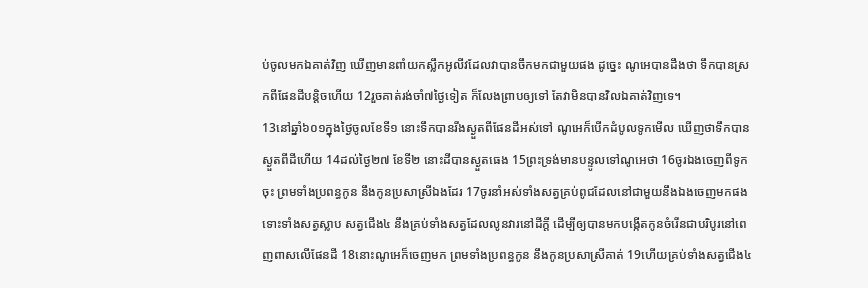ប់ចូលមកឯគាត់វិញ ឃើញមានពាំយកស្លឹកអូលីវដែលវាបានចឹកមកជាមួយផង ដូច្នេះ ណូអេបានដឹងថា ទឹកបានស្រកពីផែនដីបន្តិចហើយ 12រួចគាត់រង់ចាំ៧ថ្ងៃទៀត ក៏លែងព្រាបឲ្យទៅ តែវាមិនបានវិលឯគាត់វិញទេ។
13នៅឆ្នាំ៦០១ក្នុងថ្ងៃចូលខែទី១ នោះទឹកបានរីងស្ងួតពីផែនដីអស់ទៅ ណូអេក៏បើកដំបូលទូកមើល ឃើញថាទឹកបានស្ងួតពីដីហើយ 14ដល់ថ្ងៃ២៧ ខែទី២ នោះដីបានស្ងួតធេង 15ព្រះទ្រង់មានបន្ទូលទៅណូអេថា 16ចូរឯងចេញពីទូកចុះ ព្រមទាំងប្រពន្ធកូន នឹងកូនប្រសាស្រីឯងដែរ 17ចូរនាំអស់ទាំងសត្វគ្រប់ពូជដែលនៅជាមួយនឹងឯងចេញមកផង ទោះទាំងសត្វស្លាប សត្វជើង៤ នឹងគ្រប់ទាំងសត្វដែលលូនវារនៅដីក្តី ដើម្បីឲ្យបានមកបង្កើតកូនចំរើនជាបរិបូរនៅពេញពាសលើផែនដី 18នោះណូអេក៏ចេញមក ព្រមទាំងប្រពន្ធកូន នឹងកូនប្រសាស្រីគាត់ 19ហើយគ្រប់ទាំងសត្វជើង៤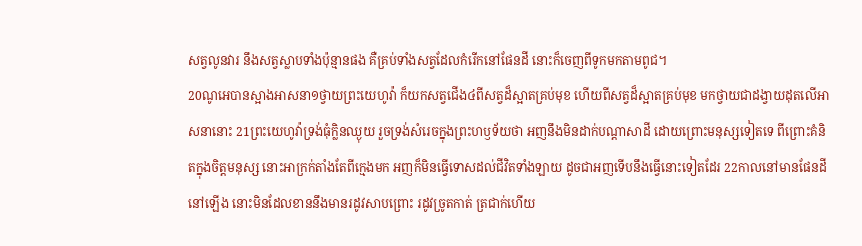សត្វលូនវារ នឹងសត្វស្លាបទាំងប៉ុន្មានផង គឺគ្រប់ទាំងសត្វដែលកំរើកនៅផែនដី នោះក៏ចេញពីទូកមកតាមពូជ។
20ណូអេបានស្អាងអាសនា១ថ្វាយព្រះយេហូវ៉ា ក៏យកសត្វជើង៤ពីសត្វដ៏ស្អាតគ្រប់មុខ ហើយពីសត្វដ៏ស្អាតគ្រប់មុខ មកថ្វាយជាដង្វាយដុតលើអាសនានោះ 21ព្រះយេហូវ៉ាទ្រង់ធុំក្លិនឈ្ងុយ រួចទ្រង់សំរេចក្នុងព្រះហឫទ័យថា អញនឹងមិនដាក់បណ្តាសាដី ដោយព្រោះមនុស្សទៀតទេ ពីព្រោះគំនិតក្នុងចិត្តមនុស្ស នោះអាក្រក់តាំងតែពីក្មេងមក អញក៏មិនធ្វើទោសដល់ជីវិតទាំងឡាយ ដូចជាអញទើបនឹងធ្វើនោះទៀតដែរ 22កាលនៅមានផែនដីនៅឡើង នោះមិនដែលខាននឹងមានរដូវសាបព្រោះ រដូវច្រូតកាត់ ត្រជាក់ហើយ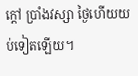ក្តៅ ប្រាំងវស្សា ថ្ងៃហើយយប់ទៀតឡើយ។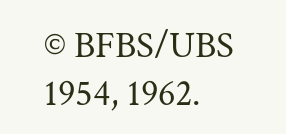© BFBS/UBS 1954, 1962.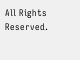All Rights Reserved.